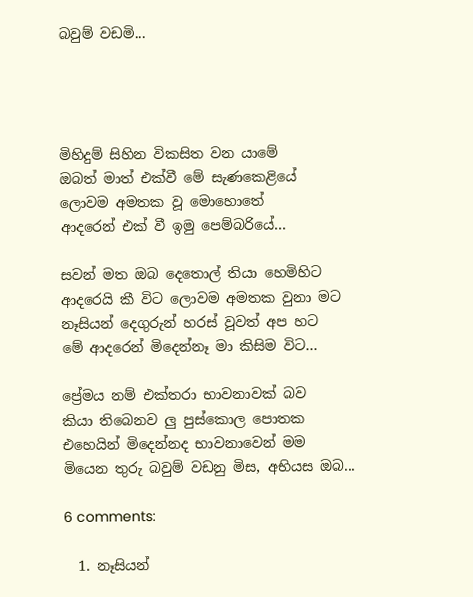බවුම් වඩමි...




මිහිදුම් සිහින විකසිත වන යාමේ
ඔබත් මාත් එක්වී මේ සැණකෙළියේ
ලොවම අමතක වූ මොහොතේ
ආදරෙන් එක් වී ඉමු පෙම්බරියේ...

සවන් මත ඔබ දෙතොල් තියා හෙමිහිට
ආදරෙයි කී විට ලොවම අමතක වුනා මට
නෑසියන් දෙගුරුන් හරස් වූවත් අප හ‍ට
මේ ආදරෙන් මිදෙන්නෑ මා කිසිම විට...

ප්‍රේමය නම් එක්තරා භාවනාවක් බව
කියා තිබෙනව ලු පුස්කොල පොතක
එහෙයින් මිදෙන්නද භාවනාවෙන් මම
මියෙන තුරු බවුම් වඩනු මිස, අභියස ඔබ...

6 comments:

  1. නෑසියන්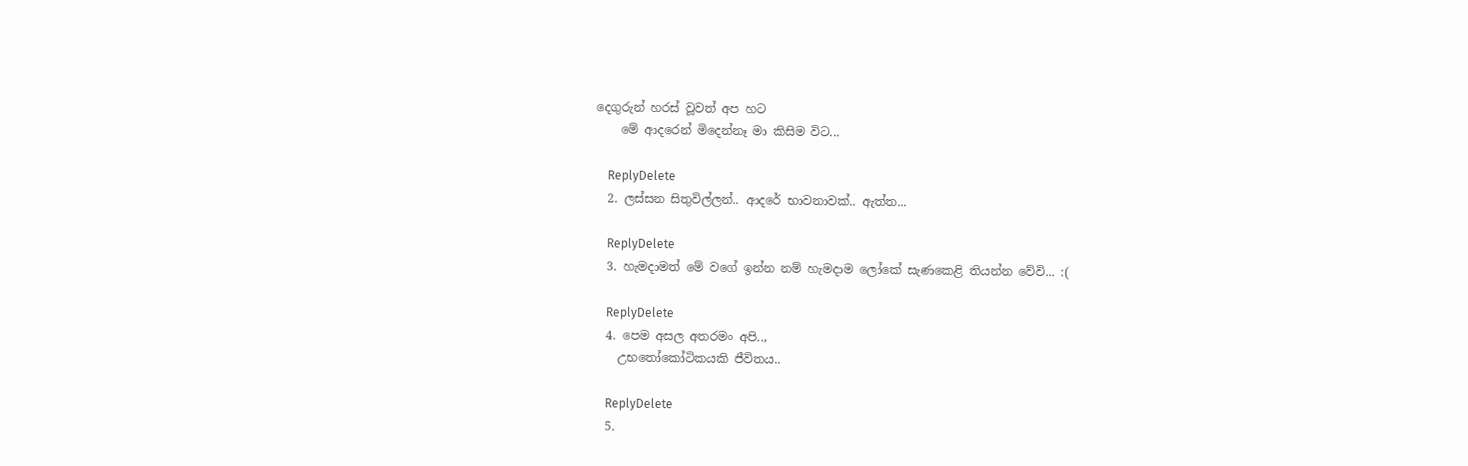දෙගුරුන් හරස් වූවත් අප හ‍ට
    මේ ආදරෙන් මිදෙන්නෑ මා කිසිම විට...

    ReplyDelete
  2. ලස්සන සිතුවිල්ලන්.. ආදරේ භාවනාවක්.. ඇත්ත...

    ReplyDelete
  3. හැමදාමත් මේ වගේ ඉන්න නම් හැමදාම ලෝකේ සැණකෙළි තියන්න වේවි... :(

    ReplyDelete
  4. පෙම අසල අතරමං අපි..,
    උභතෝකෝටිකයකි ජීවිතය..

    ReplyDelete
  5.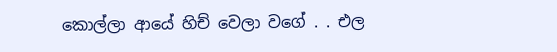කොල්ලා ආයේ හිච් වෙලා වගේ . . එල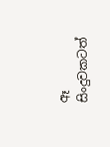ඈ සිංදුවකටත්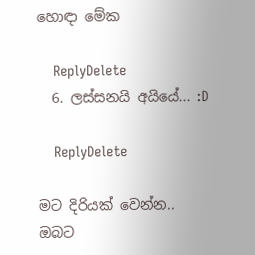හොඳා මේක

    ReplyDelete
  6. ලස්සනයි අයියේ... :D

    ReplyDelete

මට දිරියක් වෙන්න..
ඔබට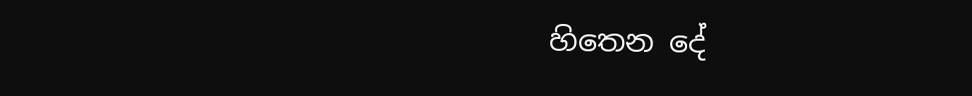හිතෙන දේ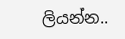ලියන්න..